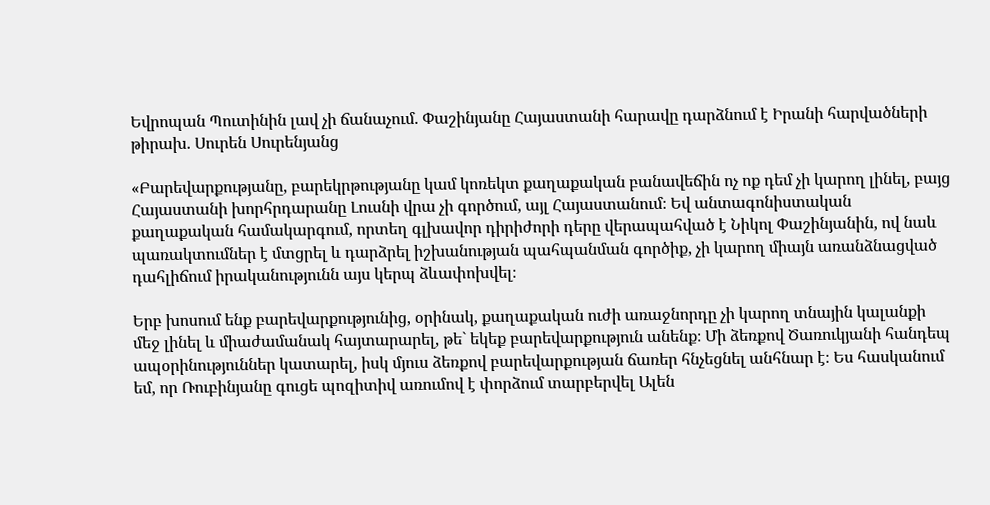Եվրոպան Պուտինին լավ չի ճանաչում. Փաշինյանը Հայաստանի հարավը դարձնում է Իրանի հարվածների թիրախ. Սուրեն Սուրենյանց

«Բարեվարքությանը, բարեկրթությանը կամ կոռեկտ քաղաքական բանավեճին ոչ ոք դեմ չի կարող լինել, բայց Հայաստանի խորհրդարանը Լուսնի վրա չի գործում, այլ Հայաստանում։ Եվ անտագոնիստական քաղաքական համակարգում, որտեղ գլխավոր դիրիժորի դերը վերապահված է Նիկոլ Փաշինյանին, ով նաև պառակտումներ է մտցրել և դարձրել իշխանության պահպանման գործիք, չի կարող միայն առանձնացված դահլիճում իրականությունն այս կերպ ձևափոխվել։

Երբ խոսում ենք բարեվարքությունից, օրինակ, քաղաքական ուժի առաջնորդը չի կարող տնային կալանքի մեջ լինել և միաժամանակ հայտարարել, թե` եկեք բարեվարքություն անենք։ Մի ձեռքով Ծառուկյանի հանդեպ ապօրինություններ կատարել, իսկ մյուս ձեռքով բարեվարքության ճառեր հնչեցնել անհնար է։ Ես հասկանում եմ, որ Ռուբինյանը գուցե պոզիտիվ առումով է փորձում տարբերվել Ալեն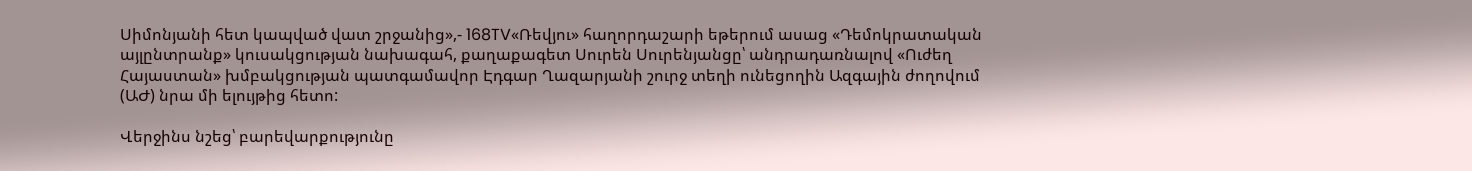Սիմոնյանի հետ կապված վատ շրջանից»,- 168TV«Ռեվյու» հաղորդաշարի եթերում ասաց «Դեմոկրատական այլընտրանք» կուսակցության նախագահ, քաղաքագետ Սուրեն Սուրենյանցը՝ անդրադառնալով «Ուժեղ Հայաստան» խմբակցության պատգամավոր Էդգար Ղազարյանի շուրջ տեղի ունեցողին Ազգային ժողովում (ԱԺ) նրա մի ելույթից հետո:

Վերջինս նշեց՝ բարեվարքությունը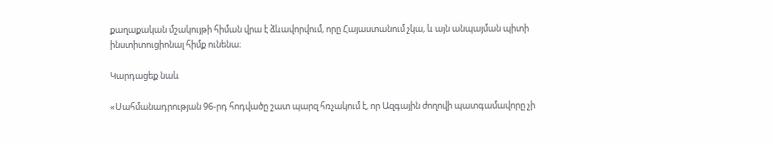քաղաքական մշակույթի հիման վրա է ձևավորվում, որը Հայաստանում չկա, և այն անպայման պիտի ինստիտուցիոնալ հիմք ունենա։

Կարդացեք նաև

«Սահմանադրության 96-րդ հոդվածը շատ պարզ հռչակում է, որ Ազգային ժողովի պատգամավորը չի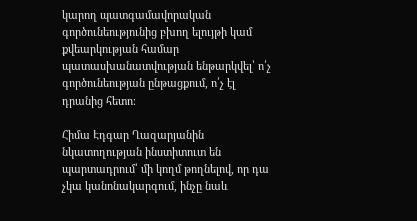կարող պատգամավորական գործունեությունից բխող ելույթի կամ քվեարկության համար պատասխանատվության ենթարկվել՝ ո՛չ գործունեության ընթացքում, ո՛չ էլ դրանից հետո։

Հիմա Էդգար Ղազարյանին նկատողության ինստիտուտ են պարտադրում՝ մի կողմ թողնելով, որ դա չկա կանոնակարգում, ինչը նաև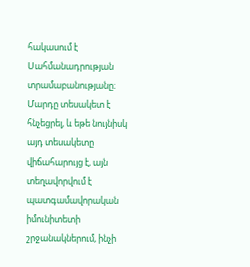հակասում է Սահմանադրության տրամաբանությանը։ Մարդը տեսակետ է հնչեցրել, և եթե նույնիսկ այդ տեսակետը վիճահարույց է, այն տեղավորվում է պատգամավորական իմունիտետի շրջանակներում, ինչի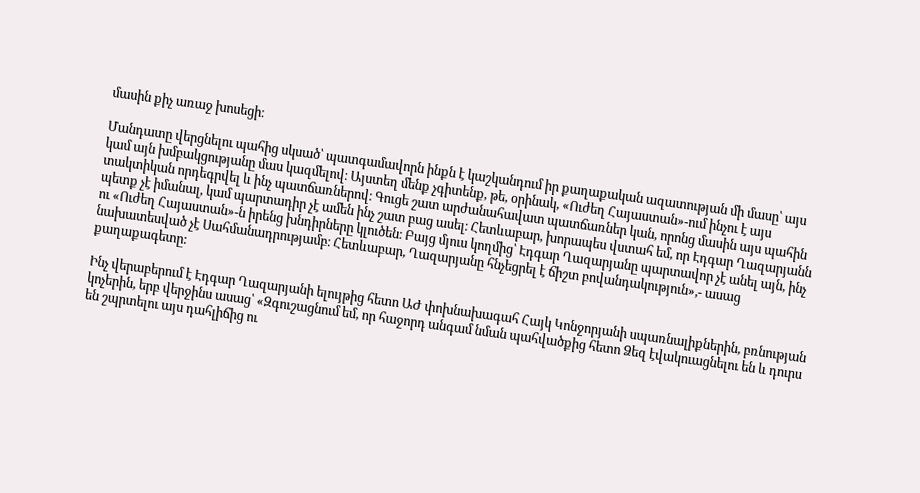մասին քիչ առաջ խոսեցի։

Մանդատը վերցնելու պահից սկսած՝ պատգամավորն ինքն է կաշկանդում իր քաղաքական ազատության մի մասը՝ այս կամ այն խմբակցությանը մաս կազմելով։ Այստեղ մենք չգիտենք, թե, օրինակ, «Ուժեղ Հայաստան»-ում ինչու է այս տակտիկան որդեգրվել և ինչ պատճառներով։ Գուցե շատ արժանահավատ պատճառներ կան, որոնց մասին այս պահին պետք չէ իմանալ, կամ պարտադիր չէ ամեն ինչ շատ բաց ասել։ Հետևաբար, խորապես վստահ եմ, որ Էդգար Ղազարյանն ու «Ուժեղ Հայաստան»-ն իրենց խնդիրները կլուծեն։ Բայց մյուս կողմից՝ Էդգար Ղազարյանը պարտավոր չէ անել այն, ինչ նախատեսված չէ Սահմանադրությամբ։ Հետևաբար, Ղազարյանը հնչեցրել է ճիշտ բովանդակություն»,- ասաց քաղաքագետը:

Ինչ վերաբերում է Էդգար Ղազարյանի ելույթից հետո ԱԺ փոխնախագահ Հայկ Կոնջորյանի սպառնալիքներին, բռնության կոչերին, երբ վերջինս ասաց՝ «Զգուշացնում եմ, որ հաջորդ անգամ նման պահվածքից հետո Ձեզ էվակուացնելու են և դուրս են շպրտելու այս դահլիճից ու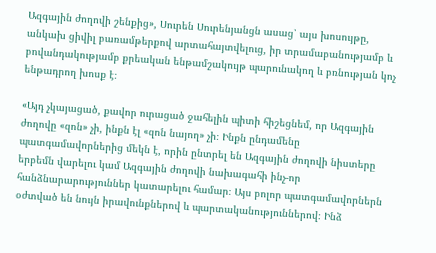Ազգային ժողովի շենքից», Սուրեն Սուրենյանցն ասաց՝ այս խոսույթը, անկախ ցիվիլ բառամթերքով արտահայտվելուց, իր տրամաբանությամբ և բովանդակությամբ քրեական ենթամշակույթ պարունակող և բռնության կոչ ենթադրող խոսք է։

«Այդ չկայացած, քավոր ուրացած ջահելին պիտի հիշեցնեմ, որ Ազգային ժողովը «զոն» չի, ինքն էլ «զոն նայող» չի։ Ինքն ընդամենը պատգամավորներից մեկն է, որին ընտրել են Ազգային ժողովի նիստերը երբեմն վարելու կամ Ազգային ժողովի նախագահի ինչ-որ հանձնարարություններ կատարելու համար։ Այս բոլոր պատգամավորներն օժտված են նույն իրավունքներով և պարտականություններով։ Ինձ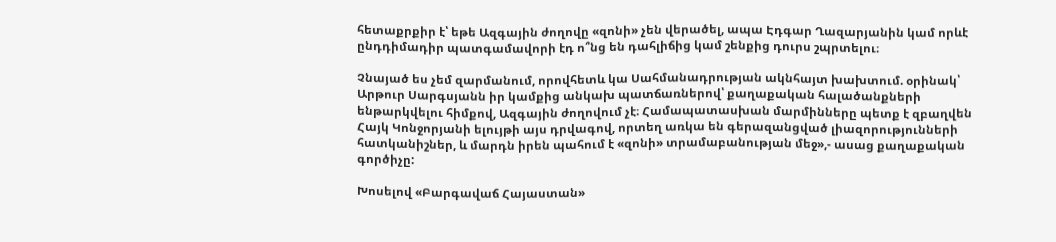հետաքրքիր է՝ եթե Ազգային ժողովը «զոնի» չեն վերածել, ապա Էդգար Ղազարյանին կամ որևէ ընդդիմադիր պատգամավորի էդ ո՞նց են դահլիճից կամ շենքից դուրս շպրտելու։

Չնայած ես չեմ զարմանում, որովհետև կա Սահմանադրության ակնհայտ խախտում. օրինակ՝ Արթուր Սարգսյանն իր կամքից անկախ պատճառներով՝ քաղաքական հալածանքների ենթարկվելու հիմքով, Ազգային ժողովում չէ։ Համապատասխան մարմինները պետք է զբաղվեն Հայկ Կոնջորյանի ելույթի այս դրվագով, որտեղ առկա են գերազանցված լիազորությունների հատկանիշներ, և մարդն իրեն պահում է «զոնի» տրամաբանության մեջ»,- ասաց քաղաքական գործիչը:

Խոսելով «Բարգավաճ Հայաստան»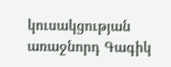կուսակցության առաջնորդ Գագիկ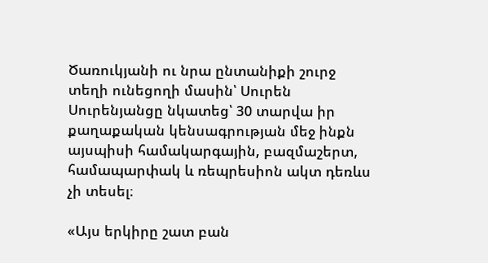Ծառուկյանի ու նրա ընտանիքի շուրջ տեղի ունեցողի մասին՝ Սուրեն Սուրենյանցը նկատեց՝ 30 տարվա իր քաղաքական կենսագրության մեջ ինքն այսպիսի համակարգային, բազմաշերտ, համապարփակ և ռեպրեսիոն ակտ դեռևս չի տեսել։

«Այս երկիրը շատ բան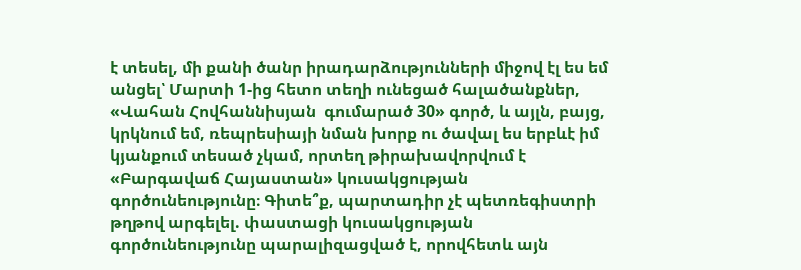է տեսել, մի քանի ծանր իրադարձությունների միջով էլ ես եմ անցել՝ Մարտի 1-ից հետո տեղի ունեցած հալածանքներ, «Վահան Հովհաննիսյան  գումարած 30» գործ, և այլն, բայց, կրկնում եմ, ռեպրեսիայի նման խորք ու ծավալ ես երբևէ իմ կյանքում տեսած չկամ, որտեղ թիրախավորվում է «Բարգավաճ Հայաստան» կուսակցության գործունեությունը։ Գիտե՞ք, պարտադիր չէ պետռեգիստրի թղթով արգելել. փաստացի կուսակցության գործունեությունը պարալիզացված է, որովհետև այն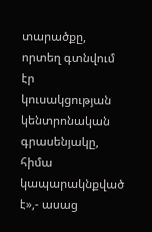տարածքը, որտեղ գտնվում էր կուսակցության կենտրոնական գրասենյակը, հիմա կապարակնքված է»,- ասաց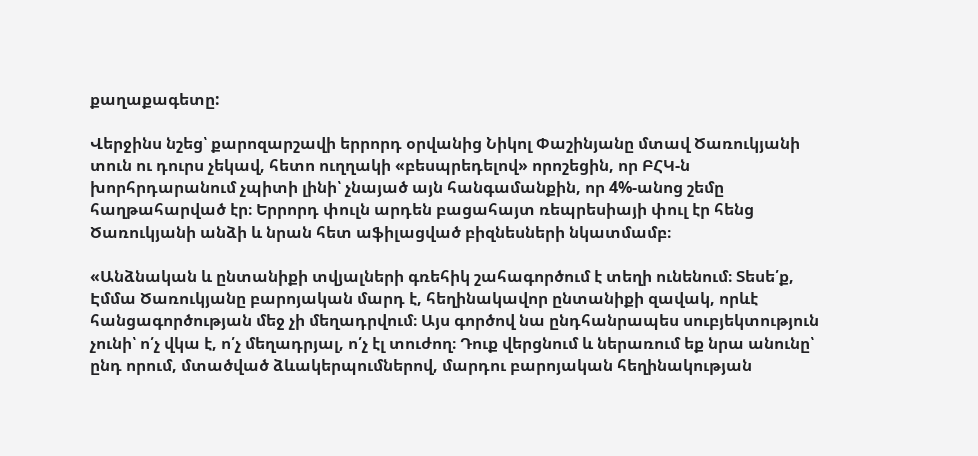քաղաքագետը:

Վերջինս նշեց՝ քարոզարշավի երրորդ օրվանից Նիկոլ Փաշինյանը մտավ Ծառուկյանի տուն ու դուրս չեկավ, հետո ուղղակի «բեսպրեդելով» որոշեցին, որ ԲՀԿ-ն խորհրդարանում չպիտի լինի՝ չնայած այն հանգամանքին, որ 4%-անոց շեմը հաղթահարված էր։ Երրորդ փուլն արդեն բացահայտ ռեպրեսիայի փուլ էր հենց Ծառուկյանի անձի և նրան հետ աֆիլացված բիզնեսների նկատմամբ։

«Անձնական և ընտանիքի տվյալների գռեհիկ շահագործում է տեղի ունենում։ Տեսե՛ք, Էմմա Ծառուկյանը բարոյական մարդ է, հեղինակավոր ընտանիքի զավակ, որևէ հանցագործության մեջ չի մեղադրվում։ Այս գործով նա ընդհանրապես սուբյեկտություն չունի՝ ո՛չ վկա է, ո՛չ մեղադրյալ, ո՛չ էլ տուժող։ Դուք վերցնում և ներառում եք նրա անունը՝ ընդ որում, մտածված ձևակերպումներով, մարդու բարոյական հեղինակության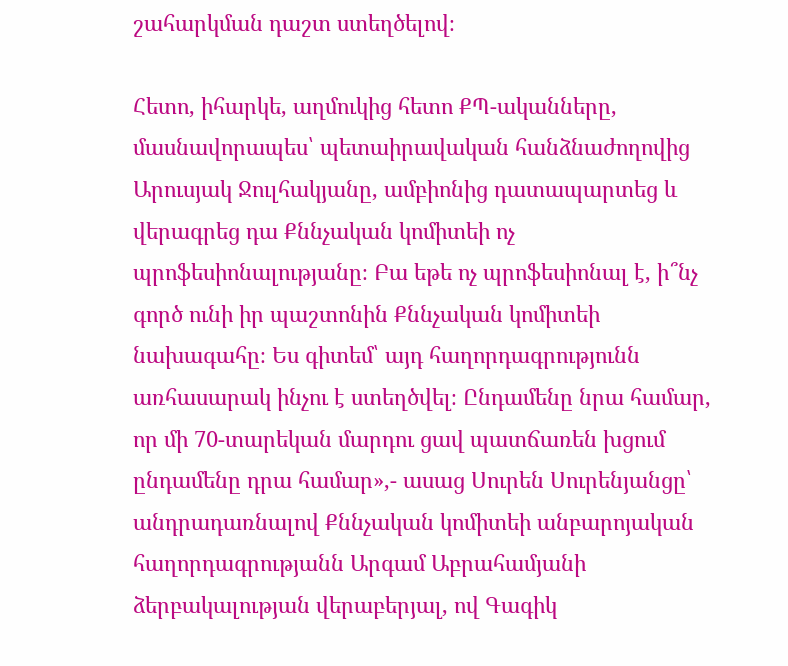շահարկման դաշտ ստեղծելով։

Հետո, իհարկե, աղմուկից հետո ՔՊ-ականները, մասնավորապես՝ պետաիրավական հանձնաժողովից Արուսյակ Ջուլհակյանը, ամբիոնից դատապարտեց և վերագրեց դա Քննչական կոմիտեի ոչ պրոֆեսիոնալությանը։ Բա եթե ոչ պրոֆեսիոնալ է, ի՞նչ գործ ունի իր պաշտոնին Քննչական կոմիտեի նախագահը։ Ես գիտեմ՝ այդ հաղորդագրությունն առհասարակ ինչու է ստեղծվել։ Ընդամենը նրա համար, որ մի 70-տարեկան մարդու ցավ պատճառեն խցում ընդամենը դրա համար»,- ասաց Սուրեն Սուրենյանցը՝ անդրադառնալով Քննչական կոմիտեի անբարոյական հաղորդագրությանն Արգամ Աբրահամյանի ձերբակալության վերաբերյալ, ով Գագիկ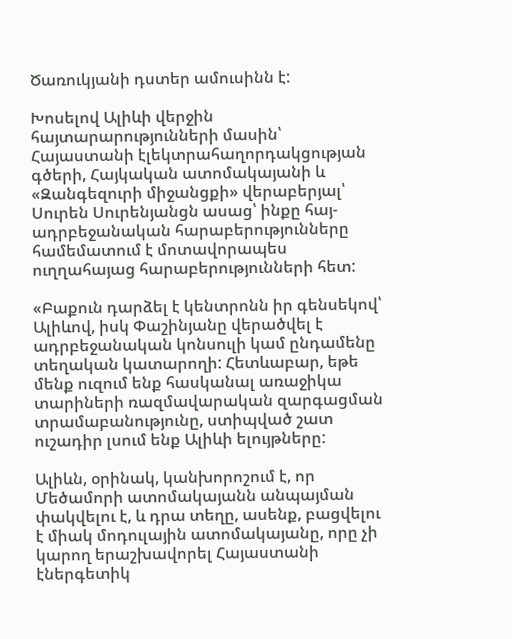Ծառուկյանի դստեր ամուսինն է:

Խոսելով Ալիևի վերջին հայտարարությունների մասին՝ Հայաստանի էլեկտրահաղորդակցության գծերի, Հայկական ատոմակայանի և «Զանգեզուրի միջանցքի» վերաբերյալ՝ Սուրեն Սուրենյանցն ասաց՝ ինքը հայ-ադրբեջանական հարաբերությունները համեմատում է մոտավորապես ուղղահայաց հարաբերությունների հետ:

«Բաքուն դարձել է կենտրոնն իր գենսեկով՝ Ալիևով, իսկ Փաշինյանը վերածվել է ադրբեջանական կոնսուլի կամ ընդամենը տեղական կատարողի: Հետևաբար, եթե մենք ուզում ենք հասկանալ առաջիկա տարիների ռազմավարական զարգացման տրամաբանությունը, ստիպված շատ ուշադիր լսում ենք Ալիևի ելույթները:

Ալիևն, օրինակ, կանխորոշում է, որ Մեծամորի ատոմակայանն անպայման փակվելու է, և դրա տեղը, ասենք, բացվելու է միակ մոդուլային ատոմակայանը, որը չի կարող երաշխավորել Հայաստանի էներգետիկ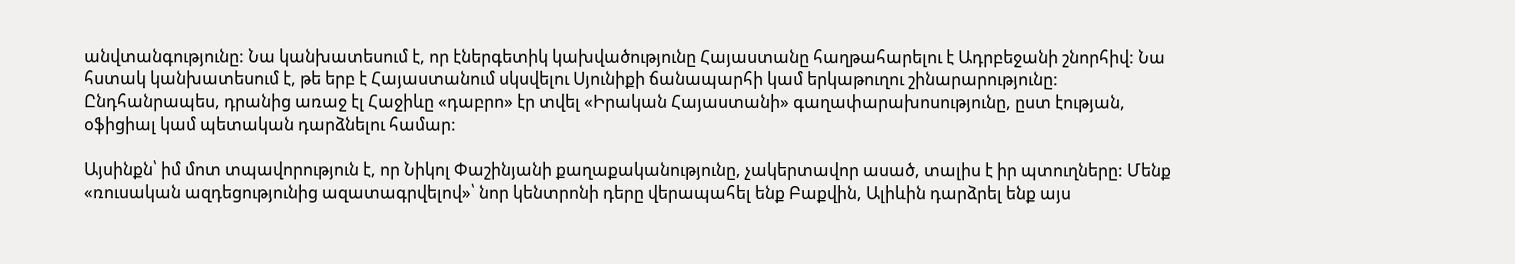անվտանգությունը: Նա կանխատեսում է, որ էներգետիկ կախվածությունը Հայաստանը հաղթահարելու է Ադրբեջանի շնորհիվ: Նա հստակ կանխատեսում է, թե երբ է Հայաստանում սկսվելու Սյունիքի ճանապարհի կամ երկաթուղու շինարարությունը: Ընդհանրապես, դրանից առաջ էլ Հաջիևը «դաբրո» էր տվել «Իրական Հայաստանի» գաղափարախոսությունը, ըստ էության, օֆիցիալ կամ պետական դարձնելու համար:

Այսինքն՝ իմ մոտ տպավորություն է, որ Նիկոլ Փաշինյանի քաղաքականությունը, չակերտավոր ասած, տալիս է իր պտուղները: Մենք «ռուսական ազդեցությունից ազատագրվելով»՝ նոր կենտրոնի դերը վերապահել ենք Բաքվին, Ալիևին դարձրել ենք այս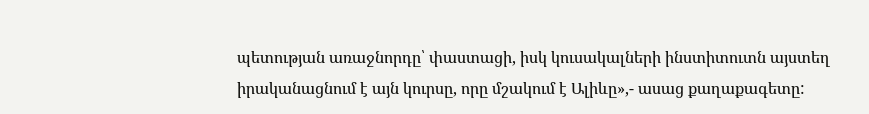պետության առաջնորդը՝ փաստացի, իսկ կուսակալների ինստիտուտն այստեղ իրականացնում է այն կուրսը, որը մշակում է Ալիևը»,- ասաց քաղաքագետը: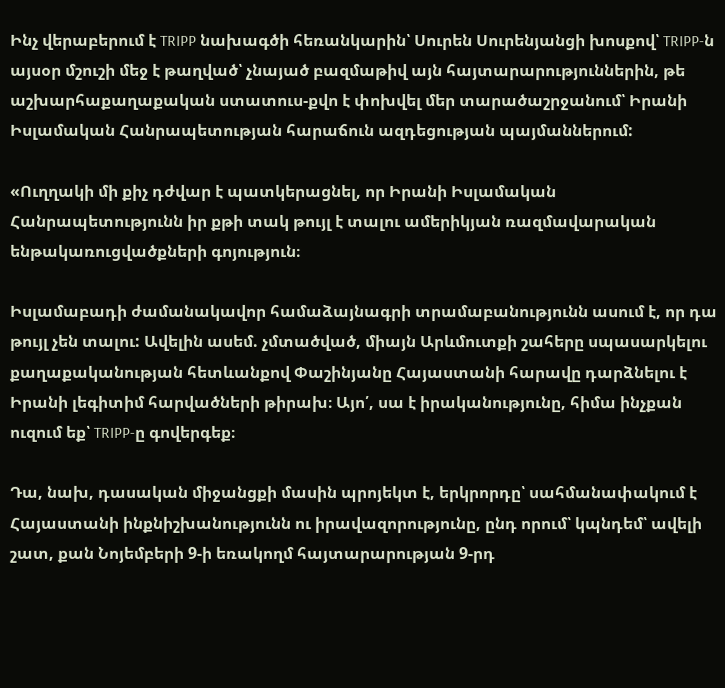Ինչ վերաբերում է TRIPP նախագծի հեռանկարին՝ Սուրեն Սուրենյանցի խոսքով՝ TRIPP-ն այսօր մշուշի մեջ է թաղված՝ չնայած բազմաթիվ այն հայտարարություններին, թե աշխարհաքաղաքական ստատուս-քվո է փոխվել մեր տարածաշրջանում՝ Իրանի Իսլամական Հանրապետության հարաճուն ազդեցության պայմաններում:

«Ուղղակի մի քիչ դժվար է պատկերացնել, որ Իրանի Իսլամական Հանրապետությունն իր քթի տակ թույլ է տալու ամերիկյան ռազմավարական ենթակառուցվածքների գոյություն։

Իսլամաբադի ժամանակավոր համաձայնագրի տրամաբանությունն ասում է, որ դա թույլ չեն տալու: Ավելին ասեմ. չմտածված, միայն Արևմուտքի շահերը սպասարկելու քաղաքականության հետևանքով Փաշինյանը Հայաստանի հարավը դարձնելու է Իրանի լեգիտիմ հարվածների թիրախ։ Այո՛, սա է իրականությունը, հիմա ինչքան ուզում եք՝ TRIPP-ը գովերգեք։

Դա, նախ, դասական միջանցքի մասին պրոյեկտ է, երկրորդը՝ սահմանափակում է Հայաստանի ինքնիշխանությունն ու իրավազորությունը, ընդ որում՝ կպնդեմ՝ ավելի շատ, քան Նոյեմբերի 9-ի եռակողմ հայտարարության 9-րդ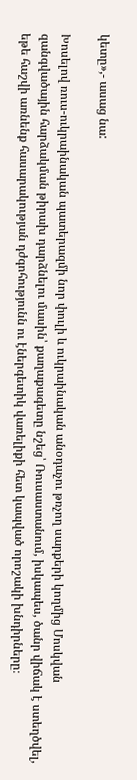կետը»,- ասաց նա:

Խոսելով ռուս-ուկրաինական պատերազմի նոր փուլի և ուկրաինական անօդաչու թռչող սարքերի կողմից Մոսկվան զանգվածային հարձակման թիրախ դարձնելու մասին՝ քաղաքագետը նշեց՝ Ռուսաստանում, իսկապես, ծանր վիճակ է ստեղծվել, եթե հաշվի առնենք հասարակության դժգոհությունն ու էներգետիկ վառելիքի հետ կապված որոշակի խնդիրները։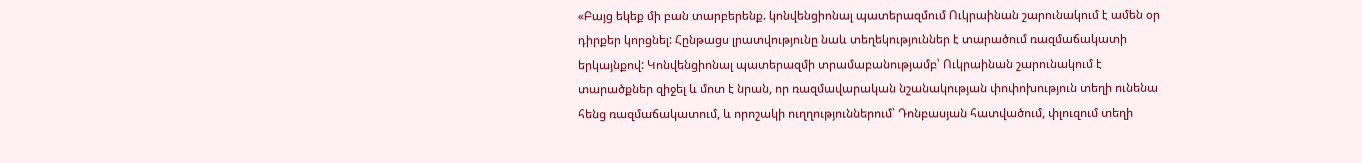«Բայց եկեք մի բան տարբերենք. կոնվենցիոնալ պատերազմում Ուկրաինան շարունակում է ամեն օր դիրքեր կորցնել: Հընթացս լրատվությունը նաև տեղեկություններ է տարածում ռազմաճակատի երկայնքով: Կոնվենցիոնալ պատերազմի տրամաբանությամբ՝ Ուկրաինան շարունակում է տարածքներ զիջել և մոտ է նրան, որ ռազմավարական նշանակության փոփոխություն տեղի ունենա հենց ռազմաճակատում, և որոշակի ուղղություններում՝ Դոնբասյան հատվածում, փլուզում տեղի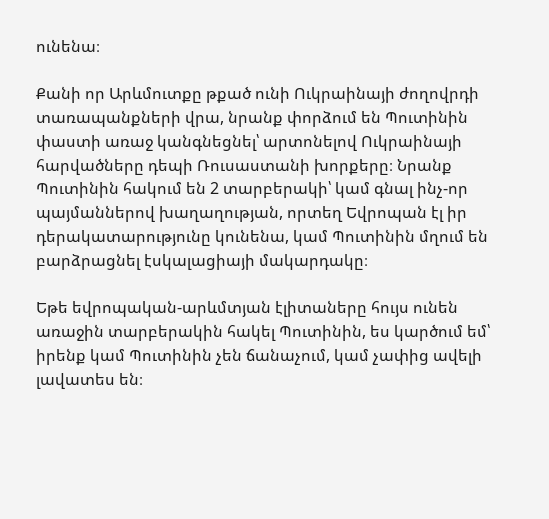ունենա։

Քանի որ Արևմուտքը թքած ունի Ուկրաինայի ժողովրդի տառապանքների վրա, նրանք փորձում են Պուտինին փաստի առաջ կանգնեցնել՝ արտոնելով Ուկրաինայի հարվածները դեպի Ռուսաստանի խորքերը։ Նրանք Պուտինին հակում են 2 տարբերակի՝ կամ գնալ ինչ-որ պայմաններով խաղաղության, որտեղ Եվրոպան էլ իր դերակատարությունը կունենա, կամ Պուտինին մղում են բարձրացնել էսկալացիայի մակարդակը։

Եթե եվրոպական-արևմտյան էլիտաները հույս ունեն առաջին տարբերակին հակել Պուտինին, ես կարծում եմ՝ իրենք կամ Պուտինին չեն ճանաչում, կամ չափից ավելի լավատես են։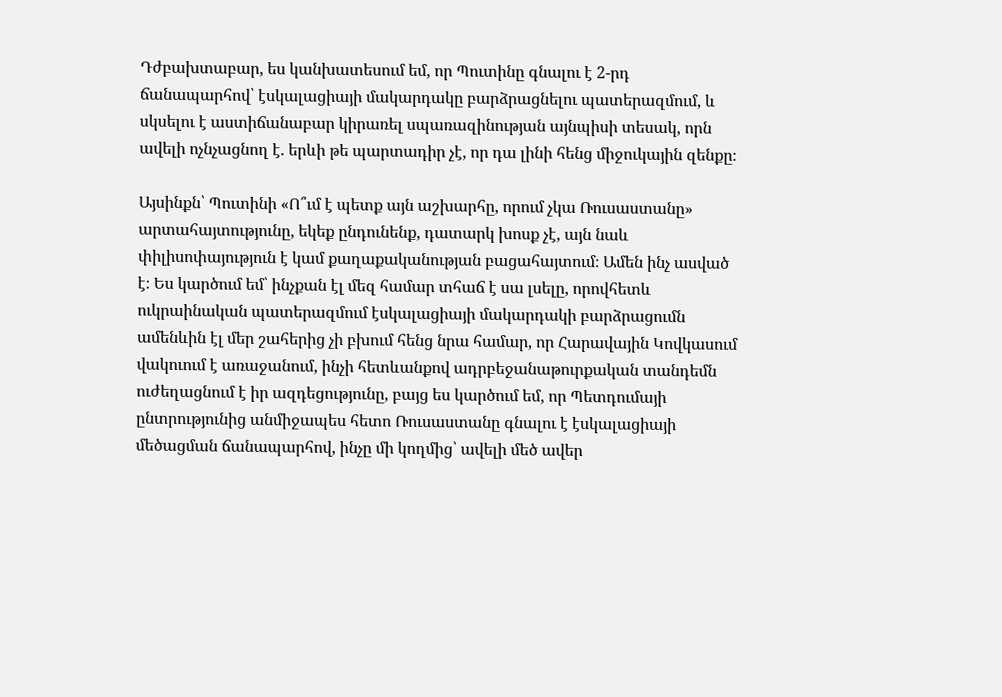Դժբախտաբար, ես կանխատեսում եմ, որ Պուտինը գնալու է 2-րդ ճանապարհով՝ էսկալացիայի մակարդակը բարձրացնելու պատերազմում, և սկսելու է աստիճանաբար կիրառել սպառազինության այնպիսի տեսակ, որն ավելի ոչնչացնող է. երևի թե պարտադիր չէ, որ դա լինի հենց միջուկային զենքը։

Այսինքն՝ Պուտինի «Ո՞ւմ է պետք այն աշխարհը, որում չկա Ռուսաստանը» արտահայտությունը, եկեք ընդունենք, դատարկ խոսք չէ, այն նաև փիլիսոփայություն է կամ քաղաքականության բացահայտում։ Ամեն ինչ ասված է։ Ես կարծում եմ՝ ինչքան էլ մեզ համար տհաճ է սա լսելը, որովհետև ուկրաինական պատերազմում էսկալացիայի մակարդակի բարձրացումն ամենևին էլ մեր շահերից չի բխում հենց նրա համար, որ Հարավային Կովկասում վակուում է առաջանում, ինչի հետևանքով ադրբեջանաթուրքական տանդեմն ուժեղացնում է իր ազդեցությունը, բայց ես կարծում եմ, որ Պետդումայի ընտրությունից անմիջապես հետո Ռուսաստանը գնալու է էսկալացիայի մեծացման ճանապարհով, ինչը մի կողմից՝ ավելի մեծ ավեր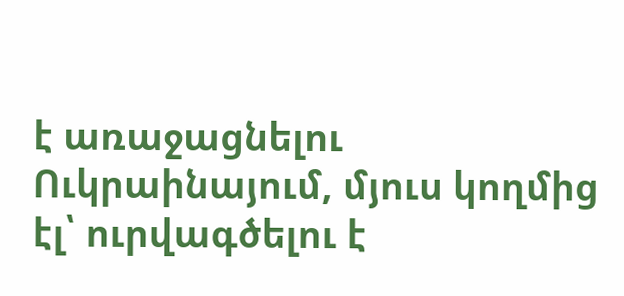է առաջացնելու Ուկրաինայում, մյուս կողմից էլ՝ ուրվագծելու է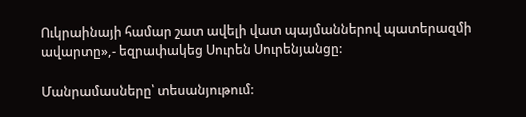Ուկրաինայի համար շատ ավելի վատ պայմաններով պատերազմի ավարտը»,- եզրափակեց Սուրեն Սուրենյանցը:

Մանրամասները՝ տեսանյութում: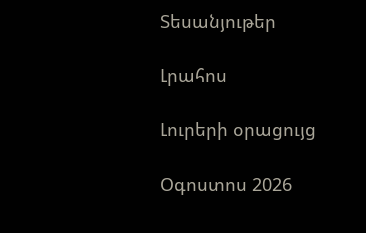Տեսանյութեր

Լրահոս

Լուրերի օրացույց

Օգոստոս 2026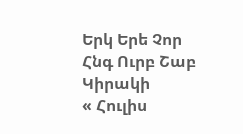Երկ Երե Չոր Հնգ Ուրբ Շաբ Կիրակի
« Հուլիս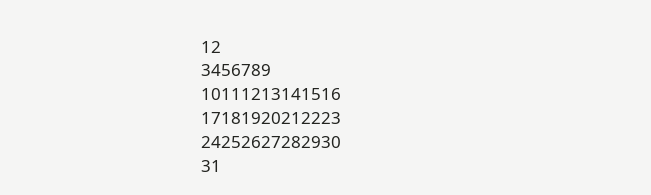12
3456789
10111213141516
17181920212223
24252627282930
31